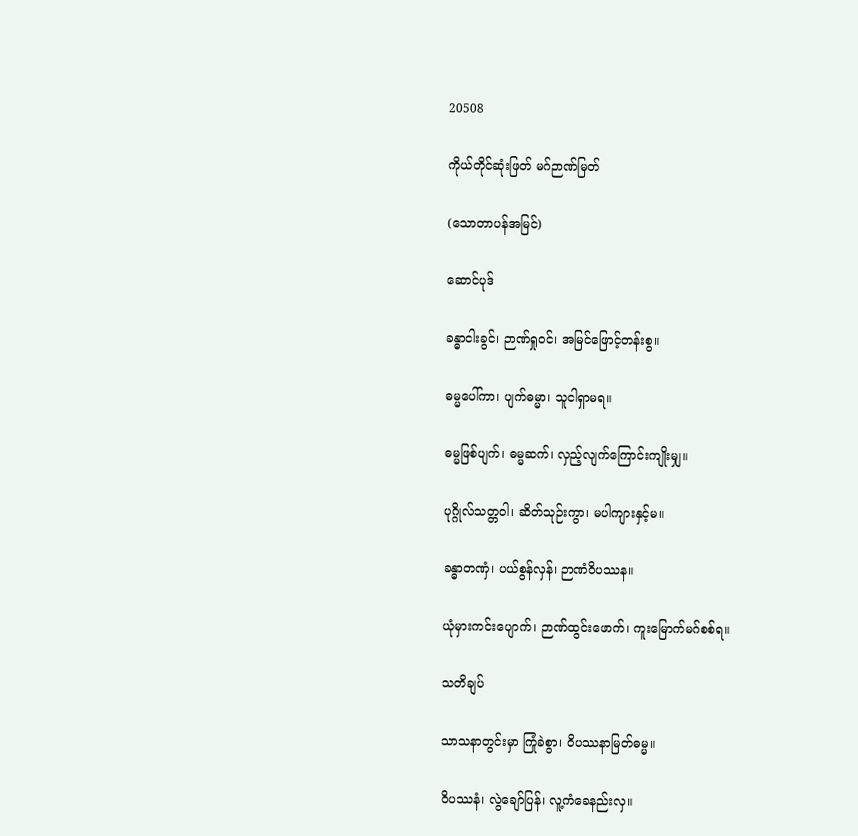20508

ကိုယ်တိုင်ဆုံးဖြတ် မဂ်ဉာဏ်မြတ်

(သောတာပန်အမြင်)

ဆောင်ပုဒ်

ခန္ဓာငါးခွင်၊ ဉာဏ်ရှုဝင်၊ အမြင်ဖြောင့်တန်းစွ။

ဓမ္မပေါ်ကာ၊ ပျက်ဓမ္မာ၊ သူငါရှာမရ။

ဓမ္မဖြစ်ပျက်၊ ဓမ္မဆက်၊ လှည့်လျက်ကြောင်းကျိုးမျှ။

ပုဂ္ဂိုလ်သတ္တဝါ၊ ဆိတ်သုဉ်းကွာ၊ မပါကျားနှင့်မ။

ခန္ဓာတဏှံ၊ ပယ်စွန်လှန်၊ ဉာဏံဝိပဿန။

ယုံမှားကင်းပျောက်၊ ဉာဏ်ထွင်းဖောက်၊ ကူးမြောက်မဂ်စစ်ရ။

သတိချပ်

သာသနာတွင်းမှာ ကြုံခဲစွာ၊ ဝိပဿနာမြတ်ဓမ္မ။

ဝိပဿနံ၊ လွဲချော်ပြန်၊ လူ့ကံခေနည်းလှ။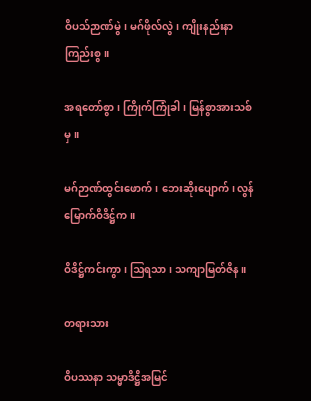ဝိပသ်ဉာဏ်မွဲ၊ မဂ်ဖိုလ်လွဲ၊ ကျိုးနည်းနာကြည်းစွ။

အရတော်စွာ၊ ကြိုက်ကြုံခါ၊ မြန်စွာအားသစ်မှ။

မဂ်ဉာဏ်ထွင်းဖောက်၊ ဘေးဆိုးပျောက်၊ လွန်မြောက်ဝိဒိဋ္ဌ်က။

ဝိဒိဋ္ဌ်ကင်းကွာ၊ ဩရသာ၊ သကျာမြတ်ဇိန။

တရားသား

ဝိပဿနာ သမ္မာဒိဋ္ဌိအမြင်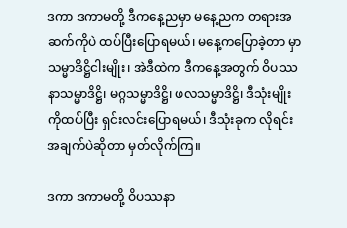ဒကာ ဒကာမတို့ ဒီကနေ့ညမှာ မနေ့ညက တရားအဆက်ကိုပဲ ထပ်ပြီးပြောရမယ်၊ မနေ့ကပြောခဲ့တာ မှာ သမ္မာဒိဋ္ဌိငါးမျိုး၊ အဲဒီထဲက ဒီကနေ့အတွက် ဝိပဿနာသမ္မာဒိဋ္ဌိ၊ မဂ္ဂသမ္မာဒိဋ္ဌိ၊ ဖလသမ္မာဒိဋ္ဌိ၊ ဒီသုံးမျိုးကိုထပ်ပြီး ရှင်းလင်းပြောရမယ်၊ ဒီသုံးခုက လိုရင်းအချက်ပဲဆိုတာ မှတ်လိုက်ကြ။

ဒကာ ဒကာမတို့ ဝိပဿနာ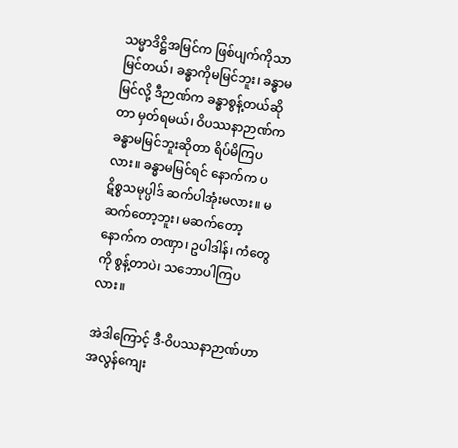သမ္မာဒိဋ္ဌိအမြင်က ဖြစ်ပျက်ကိုသာမြင်တယ်၊ ခန္ဓာကိုမမြင်ဘူး၊ ခန္ဓာမမြင်လို့ ဒီဉာဏ်က ခန္ဓာစွန့်တယ်ဆိုတာ မှတ်ရမယ်၊ ဝိပဿနာဉာဏ်က ခန္ဓာမမြင်ဘူးဆိုတာ ရိပ်မိကြပလား။ ခန္ဓာမမြင်ရင် နောက်က ပဋိစ္စသမုပ္ပါဒ် ဆက်ပါအုံးမလား။ မဆက်တော့ဘူး၊ မဆက်တော့ နောက်က တဏှာ၊ ဥပါဒါန်၊ ကံတွေကို စွန့်တာပဲ၊ သဘောပါကြပလား။

အဲဒါကြောင့် ဒီ-ဝိပဿနာဉာဏ်ဟာ အလွန်ကျေး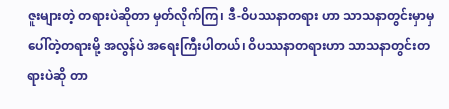ဇူးများတဲ့ တရားပဲဆိုတာ မှတ်လိုက်ကြ၊ ဒီ-ဝိပဿနာတရား ဟာ သာသနာတွင်းမှာမှ ပေါ်တဲ့တရားမို့ အလွန်ပဲ အရေးကြီးပါတယ်၊ ဝိပဿနာတရားဟာ သာသနာတွင်းတရားပဲဆို တာ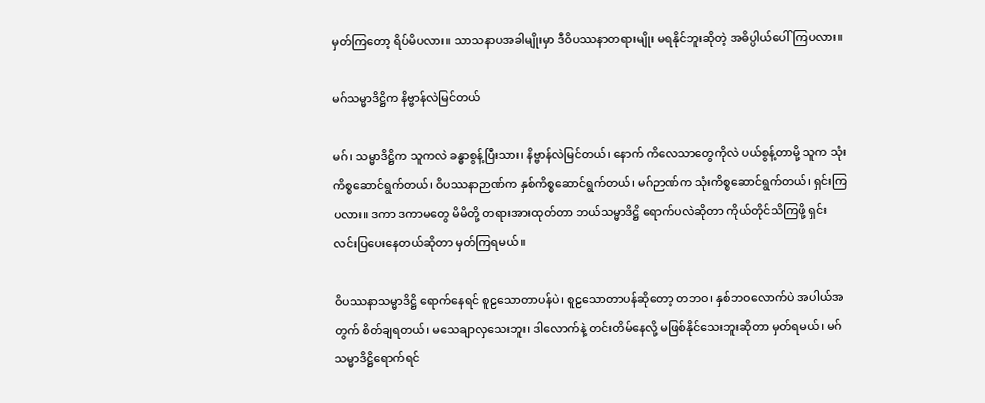မှတ်ကြတော့ ရိပ်မိပလား။ သာသနာပအခါမျိုးမှာ ဒီဝိပဿနာတရားမျိုး မရနိုင်ဘူးဆိုတဲ့ အဓိပ္ပါယ်ပေါ်ကြပလား။

မဂ်သမ္မာဒိဋ္ဌိက နိဗ္ဗာန်လဲမြင်တယ်

မဂ်၊ သမ္မာဒိဋ္ဌိက သူကလဲ ခန္ဓာစွန့်ပြီးသား၊ နိဗ္ဗာန်လဲမြင်တယ်၊ နောက် ကိလေသာတွေကိုလဲ ပယ်စွန့်တာမို့ သူက သုံးကိစ္စဆောင်ရွက်တယ်၊ ဝိပဿနာဉာဏ်က နှစ်ကိစ္စဆောင်ရွက်တယ်၊ မဂ်ဉာဏ်က သုံးကိစ္စဆောင်ရွက်တယ်၊ ရှင်းကြပလား။ ဒကာ ဒကာမတွေ မိမိတို့ တရားအားထုတ်တာ ဘယ်သမ္မာဒိဋ္ဌိ ရောက်ပလဲဆိုတာ ကိုယ်တိုင်သိကြဖို့ ရှင်းလင်းပြပေးနေတယ်ဆိုတာ မှတ်ကြရမယ်။

ဝိပဿနာသမ္မာဒိဋ္ဌိ ရောက်နေရင် စူဠသောတာပန်ပဲ၊ စူဠသောတာပန်ဆိုတော့ တဘဝ၊ နှစ်ဘဝလောက်ပဲ အပါယ်အတွက် စိတ်ချရတယ်၊ မသေချာလှသေးဘူး၊ ဒါလောက်နဲ့ တင်းတိမ်နေလို့ မဖြစ်နိုင်သေးဘူးဆိုတာ မှတ်ရမယ်၊ မဂ်သမ္မာဒိဋ္ဌိရောက်ရင်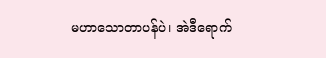မဟာသောတာပန်ပဲ၊ အဲဒီရောက်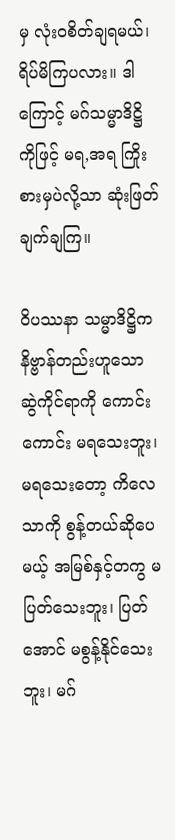မှ လုံးဝစိတ်ချရမယ်၊ ရိပ်မိကြပလား။ ဒါကြောင့် မဂ်သမ္မာဒိဋ္ဌိ ကိုဖြင့် မရ,အရ ကြိုးစားမှပဲလို့သာ ဆုံးဖြတ်ချက်ချကြ။

ဝိပဿနာ သမ္မာဒိဋ္ဌိက နိဗ္ဗာန်တည်းဟူသော ဆွဲကိုင်ရာကို ကောင်းကောင်း မရသေးဘူး၊ မရသေးတော့ ကိလေသာကို စွန့်တယ်ဆိုပေမယ့် အမြစ်နှင့်တကွ မပြတ်သေးဘူး၊ ပြတ်အောင် မစွန့်နိုင်သေးဘူး၊ မဂ်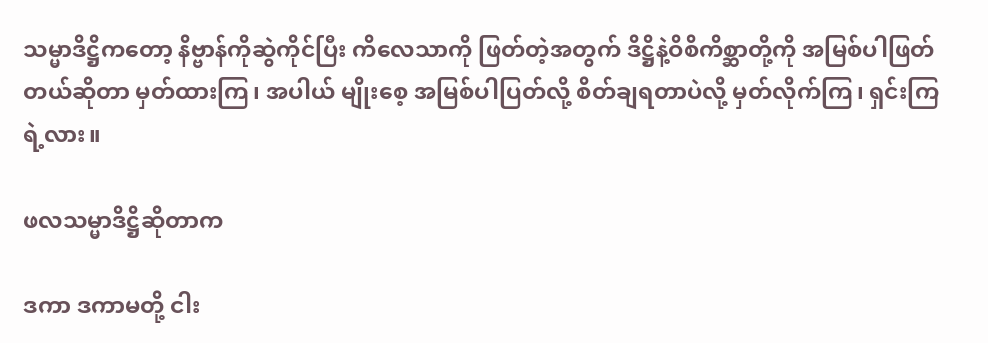သမ္မာဒိဋ္ဌိကတော့ နိဗ္ဗာန်ကိုဆွဲကိုင်ပြီး ကိလေသာကို ဖြတ်တဲ့အတွက် ဒိဋ္ဌိနဲ့ဝိစိကိစ္ဆာတို့ကို အမြစ်ပါဖြတ်တယ်ဆိုတာ မှတ်ထားကြ၊ အပါယ် မျိုးစေ့ အမြစ်ပါပြတ်လို့ စိတ်ချရတာပဲလို့ မှတ်လိုက်ကြ၊ ရှင်းကြရဲ့လား။

ဖလသမ္မာဒိဋ္ဌိဆိုတာက

ဒကာ ဒကာမတို့ ငါး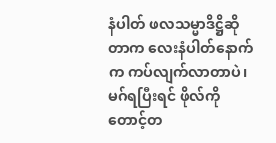နံပါတ် ဖလသမ္မာဒိဋ္ဌိဆိုတာက လေးနံပါတ်နောက်က ကပ်လျက်လာတာပဲ၊ မဂ်ရပြီးရင် ဖိုလ်ကို တောင့်တ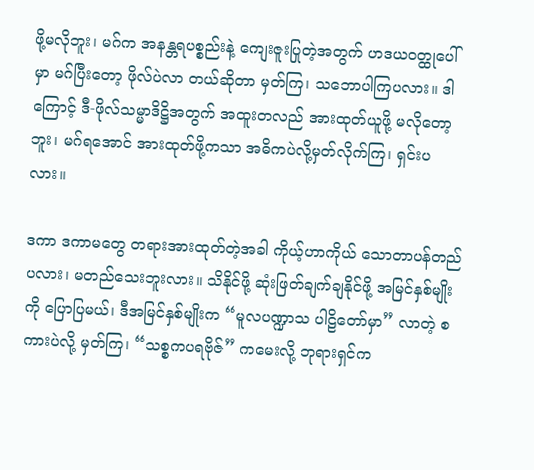ဖို့မလိုဘူး၊ မဂ်က အနန္တရပစ္စည်းနဲ့ ကျေးဇူးပြုတဲ့အတွက် ဟဒယဝတ္ထုပေါ်မှာ မဂ်ပြီးတော့ ဖိုလ်ပဲလာ တယ်ဆိုတာ မှတ်ကြ၊ သဘောပါကြပလား။ ဒါကြောင့် ဒီ-ဖိုလ်သမ္မာဒိဋ္ဌိအတွက် အထူးတလည် အားထုတ်ယူဖို့ မလိုတော့ ဘူး၊ မဂ်ရအောင် အားထုတ်ဖို့ကသာ အဓိကပဲလို့မှတ်လိုက်ကြ၊ ရှင်းပလား။

ဒကာ ဒကာမတွေ တရားအားထုတ်တဲ့အခါ ကိုယ့်ဟာကိုယ် သောတာပန်တည်ပလား၊ မတည်သေးဘူးလား။ သိနိုင်ဖို့ ဆုံးဖြတ်ချက်ချနိုင်ဖို့ အမြင်နှစ်မျိုးကို ပြောပြမယ်၊ ဒီအမြင်နှစ်မျိုးက “မူလပဏ္ဍာသ ပါဠိတော်မှာ” လာတဲ့ စကားပဲလို့ မှတ်ကြ၊ “သစ္စကပရဗိုဇ်” ကမေးလို့ ဘုရားရှင်က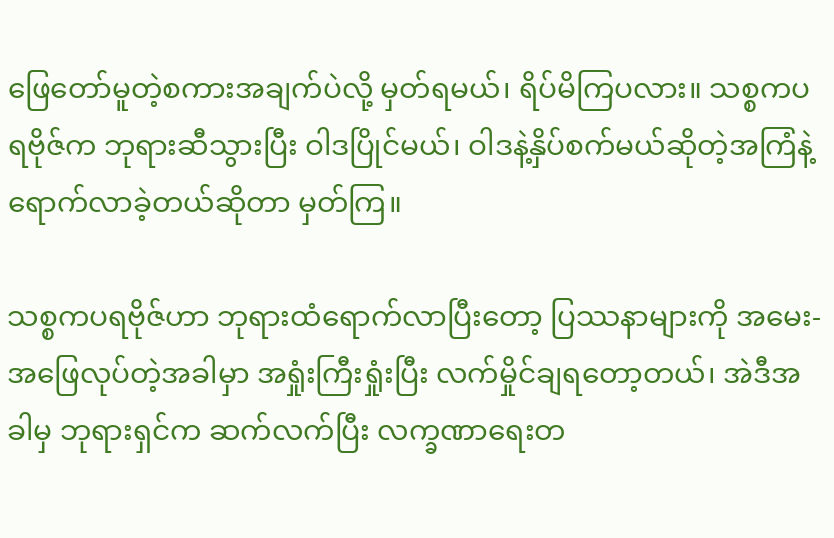ဖြေတော်မူတဲ့စကားအချက်ပဲလို့ မှတ်ရမယ်၊ ရိပ်မိကြပလား။ သစ္စကပရဗိုဇ်က ဘုရားဆီသွားပြီး ဝါဒပြိုင်မယ်၊ ဝါဒနဲ့နှိပ်စက်မယ်ဆိုတဲ့အကြံနဲ့ ရောက်လာခဲ့တယ်ဆိုတာ မှတ်ကြ။

သစ္စကပရဗိုဇ်ဟာ ဘုရားထံရောက်လာပြီးတော့ ပြဿနာများကို အမေး-အဖြေလုပ်တဲ့အခါမှာ အရှုံးကြီးရှုံးပြီး လက်မှိုင်ချရတော့တယ်၊ အဲဒီအခါမှ ဘုရားရှင်က ဆက်လက်ပြီး လက္ခဏာရေးတ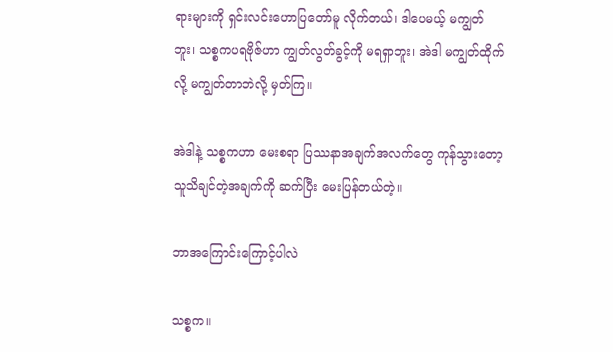ရားများကို ရှင်းလင်းဟောပြတော်မူ လိုက်တယ်၊ ဒါပေမယ့် မကျွတ်ဘူး၊ သစ္စကပရဗိုဇ်ဟာ ကျွတ်လွတ်ခွင့်ကို မရရှာဘူး၊ အဲဒါ မကျွတ်ထိုက်လို့ မကျွတ်တာဘဲလို့ မှတ်ကြ။

အဲဒါနဲ့ သစ္စကဟာ မေးစရာ ပြဿနာအချက်အလက်တွေ ကုန်သွားတော့ သူသိချင်တဲ့အချက်ကို ဆက်ပြီး မေးပြန်တယ်တဲ့။

ဘာအကြောင်းကြောင့်ပါလဲ

သစ္စက။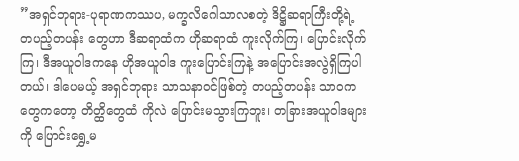”အရှင်ဘုရား-ပုရာဏကဿပ, မက္ခလိဂေါသာလစတဲ့ ဒိဋ္ဌိဆရာကြီးတို့ရဲ့ တပည့်တပန်း တွေဟာ ဒီဆရာထံက ဟိုဆရာထံ ကူးလိုက်ကြ၊ ပြောင်းလိုက်ကြ၊ ဒီအယူဝါဒကနေ ဟိုအယူဝါဒ ကူးပြောင်းကြနဲ့ အပြောင်းအလွဲရှိကြပါတယ်၊ ဒါပေမယ့် အရှင်ဘုရား သာသနာဝင်ဖြစ်တဲ့ တပည့်တပန်း သာဝကတွေကတော့ တိတ္ထိတွေထံ ကိုလဲ ပြောင်းမသွားကြဘူး၊ တခြားအယူဝါဒများကို ပြောင်းရွှေ့မ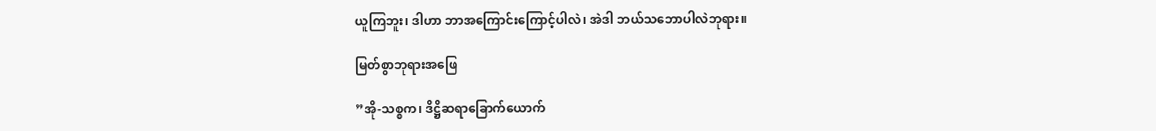ယူကြဘူး၊ ဒါဟာ ဘာအကြောင်းကြောင့်ပါလဲ၊ အဲဒါ ဘယ်သဘောပါလဲဘုရား။

မြတ်စွာဘုရားအဖြေ

”အို-သစ္စက၊ ဒိဋ္ဌိဆရာခြောက်ယောက်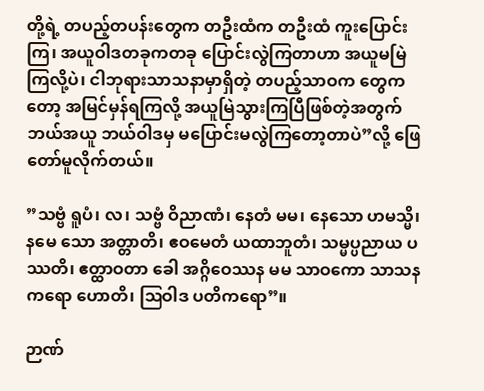တို့ရဲ့ တပည့်တပန်းတွေက တဦးထံက တဦးထံ ကူးပြောင်းကြ၊ အယူဝါဒတခုကတခု ပြောင်းလွဲကြတာဟာ အယူမမြဲကြလို့ပဲ၊ ငါဘုရားသာသနာမှာရှိတဲ့ တပည့်သာဝက တွေကတော့ အမြင်မှန်ရကြလို့ အယူမြဲသွားကြပြီဖြစ်တဲ့အတွက် ဘယ်အယူ ဘယ်ဝါဒမှ မပြောင်းမလွဲကြတော့တာပဲ”လို့ ဖြေတော်မူလိုက်တယ်။

”သဗ္ဗံ ရူပံ၊ လ၊ သဗ္ဗံ ဝိညာဏံ၊ နေတံ မမ၊ နေသော ဟမသ္မိ၊ နမေ သော အတ္တာတိ၊ ဧဝမေတံ ယထာဘူတံ၊ သမ္မပ္ပညာယ ပဿတိ၊ ဧတ္ထာဝတာ ခေါ အဂ္ဂိဝေဿန မမ သာဝကော သာသနကရော ဟောတိ၊ ဩဝါဒ ပတိကရော”။

ဉာဏ်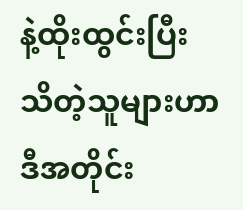နဲ့ထိုးထွင်းပြီး သိတဲ့သူများဟာ ဒီအတိုင်း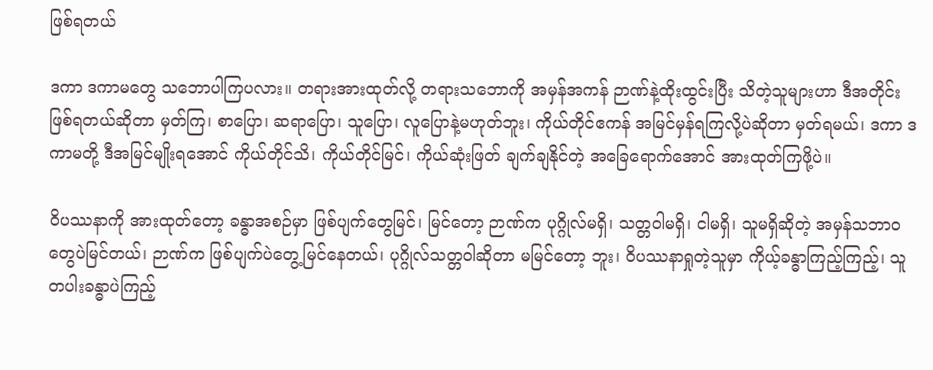ဖြစ်ရတယ်

ဒကာ ဒကာမတွေ သဘောပါကြပလား။ တရားအားထုတ်လို့ တရားသဘောကို အမှန်အကန် ဉာဏ်နဲ့ထိုးထွင်းပြီး သိတဲ့သူများဟာ ဒီအတိုင်းဖြစ်ရတယ်ဆိုတာ မှတ်ကြ၊ စာပြော၊ ဆရာပြော၊ သူပြော၊ လူပြောနဲ့မဟုတ်ဘူး၊ ကိုယ်တိုင်ဧကန် အမြင်မှန်ရကြလို့ပဲဆိုတာ မှတ်ရမယ်၊ ဒကာ ဒကာမတို့ ဒီအမြင်မျိုးရအောင် ကိုယ်တိုင်သိ၊ ကိုယ်တိုင်မြင်၊ ကိုယ်ဆုံးဖြတ် ချက်ချနိုင်တဲ့ အခြေရောက်အောင် အားထုတ်ကြဖို့ပဲ။

ဝိပဿနာကို အားထုတ်တော့ ခန္ဓာအစဉ်မှာ ဖြစ်ပျက်တွေမြင်၊ မြင်တော့ ဉာဏ်က ပုဂ္ဂိုလ်မရှိ၊ သတ္တဝါမရှိ၊ ငါမရှိ၊ သူမရှိဆိုတဲ့ အမှန်သဘာဝတွေပဲမြင်တယ်၊ ဉာဏ်က ဖြစ်ပျက်ပဲတွေ့မြင်နေတယ်၊ ပုဂ္ဂိုလ်သတ္တဝါဆိုတာ မမြင်တော့ ဘူး၊ ဝိပဿနာရှုတဲ့သူမှာ ကိုယ့်ခန္ဓာကြည့်ကြည့်၊ သူတပါးခန္ဓာပဲကြည့်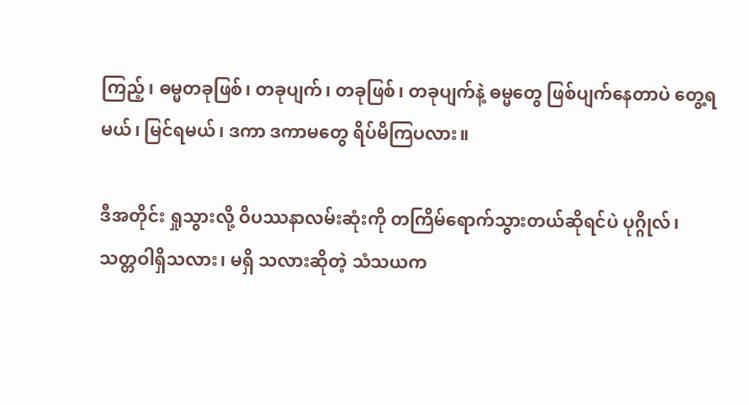ကြည့်၊ ဓမ္မတခုဖြစ်၊ တခုပျက်၊ တခုဖြစ်၊ တခုပျက်နဲ့ ဓမ္မတွေ ဖြစ်ပျက်နေတာပဲ တွေ့ရမယ်၊ မြင်ရမယ်၊ ဒကာ ဒကာမတွေ ရိပ်မိကြပလား။

ဒီအတိုင်း ရှုသွားလို့ ဝိပဿနာလမ်းဆုံးကို တကြိမ်ရောက်သွားတယ်ဆိုရင်ပဲ ပုဂ္ဂိုလ်၊ သတ္တဝါရှိသလား၊ မရှိ သလားဆိုတဲ့ သံသယက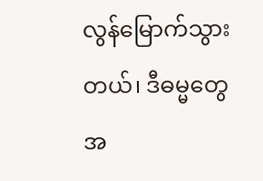လွန်မြောက်သွားတယ်၊ ဒီဓမ္မတွေအ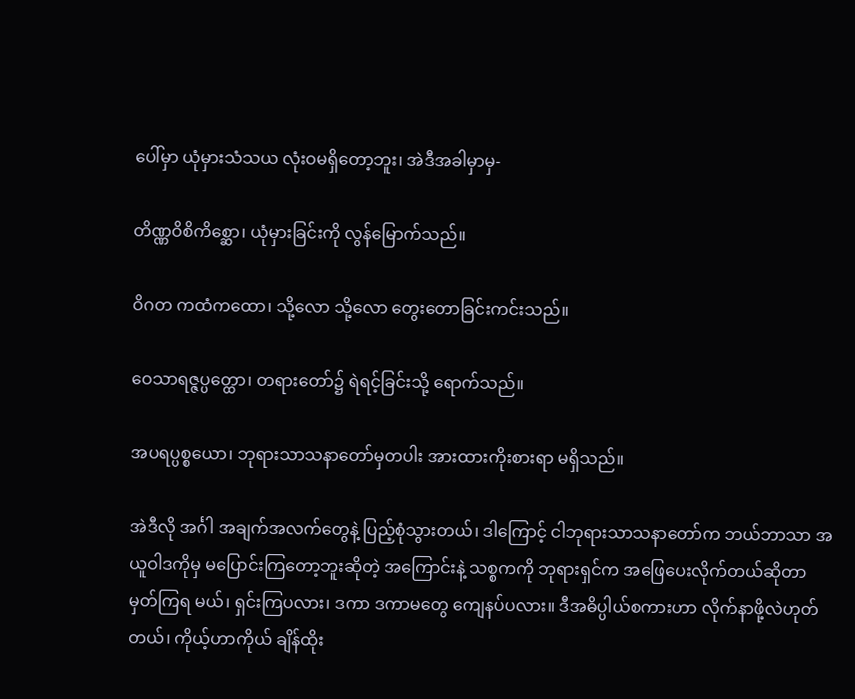ပေါ်မှာ ယုံမှားသံသယ လုံးဝမရှိတော့ဘူး၊ အဲဒီအခါမှာမှ-

တိဏ္ဏဝိစိကိစ္ဆော၊ ယုံမှားခြင်းကို လွန်မြောက်သည်။

ဝိဂတ ကထံကထော၊ သို့လော သို့လော တွေးတောခြင်းကင်းသည်။

ဝေသာရဇ္ဇပ္ပတ္ထော၊ တရားတော်၌ ရဲရင့်ခြင်းသို့ ရောက်သည်။

အပရပ္ပစ္စယော၊ ဘုရားသာသနာတော်မှတပါး အားထားကိုးစားရာ မရှိသည်။

အဲဒီလို အင်္ဂါ အချက်အလက်တွေနဲ့ ပြည့်စုံသွားတယ်၊ ဒါကြောင့် ငါဘုရားသာသနာတော်က ဘယ်ဘာသာ အယူဝါဒကိုမှ မပြောင်းကြတော့ဘူးဆိုတဲ့ အကြောင်းနဲ့ သစ္စကကို ဘုရားရှင်က အဖြေပေးလိုက်တယ်ဆိုတာ မှတ်ကြရ မယ်၊ ရှင်းကြပလား၊ ဒကာ ဒကာမတွေ ကျေနပ်ပလား။ ဒီအဓိပ္ပါယ်စကားဟာ လိုက်နာဖို့လဲဟုတ်တယ်၊ ကိုယ့်ဟာကိုယ် ချိန်ထိုး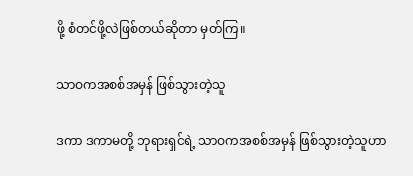ဖို့ စံတင်ဖို့လဲဖြစ်တယ်ဆိုတာ မှတ်ကြ။

သာဝကအစစ်အမှန် ဖြစ်သွားတဲ့သူ

ဒကာ ဒကာမတို့ ဘုရားရှင်ရဲ့ သာဝကအစစ်အမှန် ဖြစ်သွားတဲ့သူဟာ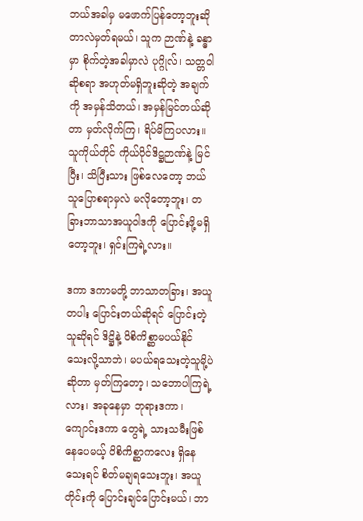ဘယ်အခါမှ မဖောက်ပြန်တော့ဘူးဆို တာလဲမှတ်ရမယ်၊ သူက ဉာဏ်နဲ့ ခန္ဓာမှာ စိုက်တဲ့အခါမှာလဲ ပုဂ္ဂိုလ်၊ သတ္တဝါဆိုစရာ အဟုတ်မရှိဘူးဆိုတဲ့ အချက်ကို အမှန်သိတယ်၊ အမှန်မြင်တယ်ဆိုတာ မှတ်လိုက်ကြ၊ ရိပ်မိကြပလား။ သူကိုယ်တိုင် ကိုယ်ပိုင်ဒိဋ္ဌဉာဏ်နဲ့ မြင်ပြီး၊ သိပြီးသား ဖြစ်လေတော့ ဘယ်သူပြောစရာမှလဲ မလိုတော့ဘူး၊ တခြားဘာသာအယူဝါဒကို ပြောင်းဖို့မရှိတော့ဘူး၊ ရှင်းကြရဲ့လား။

ဒကာ ဒကာမတို့ ဘာသာတခြား၊ အယူတပါး ပြောင်းတယ်ဆိုရင် ပြောင်းတဲ့သူဆိုရင် ဒိဋ္ဌိနဲ့ ဝိစိကိစ္ဆာမပယ်နိုင် သေးလို့သာဘဲ၊ မပယ်ရသေးတဲ့သူမို့ပဲဆိုတာ မှတ်ကြတော့၊ သဘောပါကြရဲ့လား၊ အခုနေမှာ ဘုရားဒကာ၊ ကျောင်းဒကာ တွေရဲ့ သားသမီးဖြစ်နေပေမယ့် ဝိစိကိစ္ဆာကလေး ရှိနေသေးရင် စိတ်မချရသေးဘူး၊ အယူတိုင်းကို ပြောင်းချင်ပြောင်းမယ်၊ ဘာ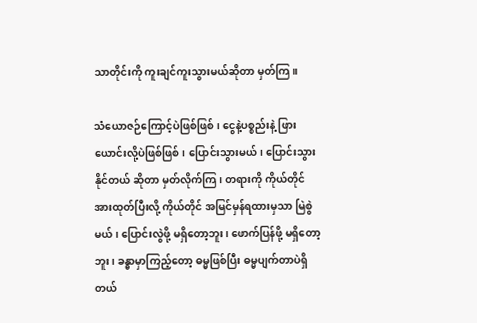သာတိုင်းကို ကူးချင်ကူးသွားမယ်ဆိုတာ မှတ်ကြ။

သံယောဇဉ်ကြောင့်ပဲဖြစ်ဖြစ်၊ ငွေနဲ့ပစ္စည်းနဲ့ ဖြားယောင်းလို့ပဲဖြစ်ဖြစ်၊ ပြောင်းသွားမယ်၊ ပြောင်းသွားနိုင်တယ် ဆိုတာ မှတ်လိုက်ကြ၊ တရားကို ကိုယ်တိုင်အားထုတ်ပြီးလို့ ကိုယ်တိုင် အမြင်မှန်ရထားမှသာ မြဲစွဲမယ်၊ ပြောင်းလွဲဖို့ မရှိတော့ဘူး၊ ဖောက်ပြန်ဖို့ မရှိတော့ဘူး၊ ခန္ဓာမှာကြည့်တော့ ဓမ္မဖြစ်ပြီး ဓမ္မပျက်တာပဲရှိတယ်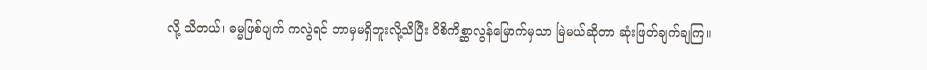လို့ သိတယ်၊ ဓမ္မဖြစ်ပျက် ကလွဲရင် ဘာမှမရှိဘူးလို့သိပြီး ဝိစိကိစ္ဆာလွန်မြောက်မှသာ မြဲမယ်ဆိုတာ ဆုံးဖြတ်ချက်ချကြ။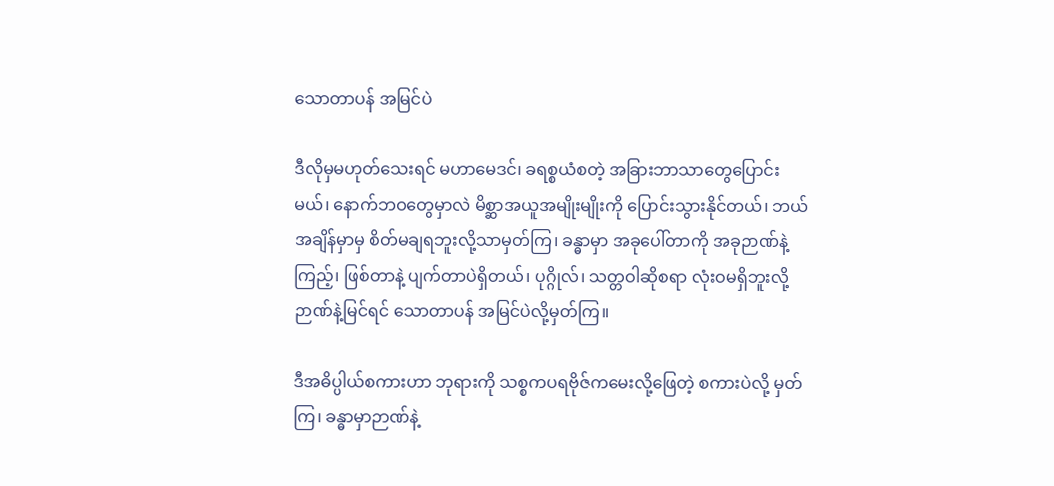သောတာပန် အမြင်ပဲ

ဒီလိုမှမဟုတ်သေးရင် မဟာမေဒင်၊ ခရစ္စယံစတဲ့ အခြားဘာသာတွေပြောင်းမယ်၊ နောက်ဘဝတွေမှာလဲ မိစ္ဆာအယူအမျိုးမျိုးကို ပြောင်းသွားနိုင်တယ်၊ ဘယ်အချိန်မှာမှ စိတ်မချရဘူးလို့သာမှတ်ကြ၊ ခန္ဓာမှာ အခုပေါ်တာကို အခုဉာဏ်နဲ့ကြည့်၊ ဖြစ်တာနဲ့ ပျက်တာပဲရှိတယ်၊ ပုဂ္ဂိုလ်၊ သတ္တဝါဆိုစရာ လုံးဝမရှိဘူးလို့ ဉာဏ်နဲ့မြင်ရင် သောတာပန် အမြင်ပဲလို့မှတ်ကြ။

ဒီအဓိပ္ပါယ်စကားဟာ ဘုရားကို သစ္စကပရဗိုဇ်ကမေးလို့ဖြေတဲ့ စကားပဲလို့ မှတ်ကြ၊ ခန္ဓာမှာဉာဏ်နဲ့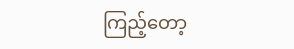ကြည့်တော့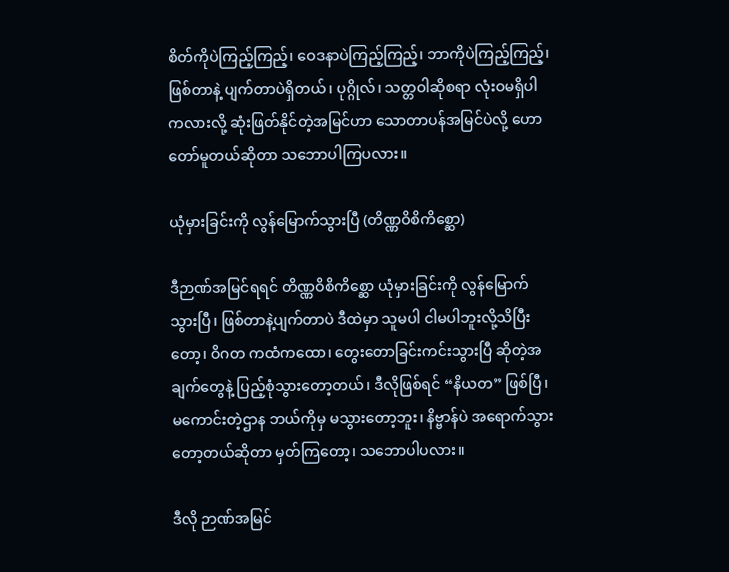စိတ်ကိုပဲကြည့်ကြည့်၊ ဝေဒနာပဲကြည့်ကြည့်၊ ဘာကိုပဲကြည့်ကြည့်၊ ဖြစ်တာနဲ့ ပျက်တာပဲရှိတယ်၊ ပုဂ္ဂိုလ်၊ သတ္တဝါဆိုစရာ လုံးဝမရှိပါကလားလို့ ဆုံးဖြတ်နိုင်တဲ့အမြင်ဟာ သောတာပန်အမြင်ပဲလို့ ဟောတော်မူတယ်ဆိုတာ သဘောပါကြပလား။

ယုံမှားခြင်းကို လွန်မြောက်သွားပြီ (တိဏ္ဏဝိစိကိစ္ဆော)

ဒီဉာဏ်အမြင်ရရင် တိဏ္ဏဝိစိကိစ္ဆော ယုံမှားခြင်းကို လွန်မြောက်သွားပြီ၊ ဖြစ်တာနဲ့ပျက်တာပဲ ဒီထဲမှာ သူမပါ ငါမပါဘူးလို့သိပြီးတော့၊ ဝိဂတ ကထံကထော၊ တွေးတောခြင်းကင်းသွားပြီ ဆိုတဲ့အချက်တွေနဲ့ ပြည့်စုံသွားတော့တယ်၊ ဒီလိုဖြစ်ရင် “နိယတ” ဖြစ်ပြီ၊ မကောင်းတဲ့ဌာန ဘယ်ကိုမှ မသွားတော့ဘူး၊ နိဗ္ဗာန်ပဲ အရောက်သွားတော့တယ်ဆိုတာ မှတ်ကြတော့၊ သဘောပါပလား။

ဒီလို ဉာဏ်အမြင်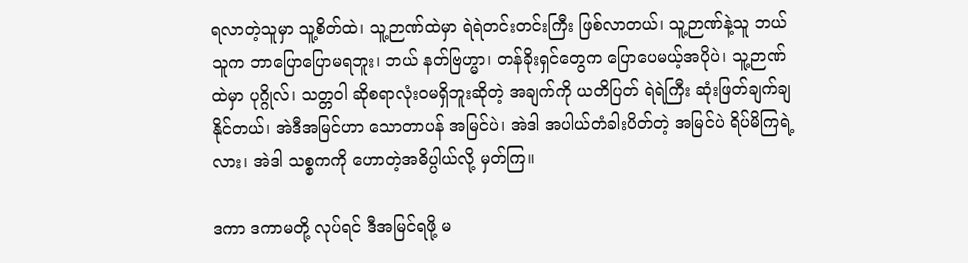ရလာတဲ့သူမှာ သူ့စိတ်ထဲ၊ သူ့ဉာဏ်ထဲမှာ ရဲရဲတင်းတင်းကြီး ဖြစ်လာတယ်၊ သူ့ဉာဏ်နဲ့သူ ဘယ်သူက ဘာပြောပြောမရဘူး၊ ဘယ် နတ်ဗြဟ္မာ၊ တန်ခိုးရှင်တွေက ပြောပေမယ့်အပိုပဲ၊ သူ့ဉာဏ်ထဲမှာ ပုဂ္ဂိုလ်၊ သတ္တဝါ ဆိုစရာလုံးဝမရှိဘူးဆိုတဲ့ အချက်ကို ယတိပြတ် ရဲရဲကြီး ဆုံးဖြတ်ချက်ချနိုင်တယ်၊ အဲဒီအမြင်ဟာ သောတာပန် အမြင်ပဲ၊ အဲဒါ အပါယ်တံခါးပိတ်တဲ့ အမြင်ပဲ ရိပ်မိကြရဲ့လား၊ အဲဒါ သစ္စကကို ဟောတဲ့အဓိပ္ပါယ်လို့ မှတ်ကြ။

ဒကာ ဒကာမတို့ လုပ်ရင် ဒီအမြင်ရဖို့ မ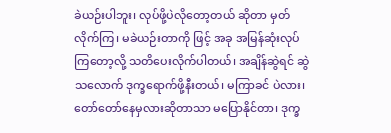ခဲယဉ်းပါဘူး၊ လုပ်ဖို့ပဲလိုတော့တယ် ဆိုတာ မှတ်လိုက်ကြ၊ မခဲယဉ်းတာကို ဖြင့် အခု အမြန်ဆုံးလုပ်ကြတော့လို့ သတိပေးလိုက်ပါတယ်၊ အချိန်ဆွဲရင် ဆွဲသလောက် ဒုက္ခရောက်ဖို့နီးတယ်၊ မကြာခင် ပဲလား၊ တော်တော်နေမှလားဆိုတာသာ မပြောနိုင်တာ၊ ဒုက္ခ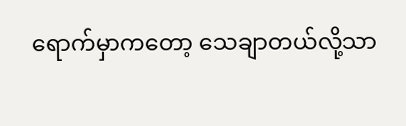ရောက်မှာကတော့ သေချာတယ်လို့သာ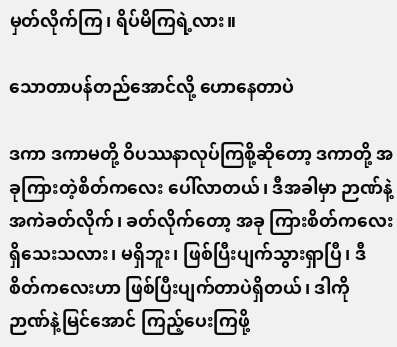မှတ်လိုက်ကြ၊ ရိပ်မိကြရဲ့လား။

သောတာပန်တည်အောင်လို့ ဟောနေတာပဲ

ဒကာ ဒကာမတို့ ဝိပဿနာလုပ်ကြစို့ဆိုတော့ ဒကာတို့ အခုကြားတဲ့စိတ်ကလေး ပေါ်လာတယ်၊ ဒီအခါမှာ ဉာဏ်နဲ့ အကဲခတ်လိုက်၊ ခတ်လိုက်တော့ အခု ကြားစိတ်ကလေး ရှိသေးသလား၊ မရှိဘူး၊ ဖြစ်ပြီးပျက်သွားရှာပြီ၊ ဒီစိတ်ကလေးဟာ ဖြစ်ပြီးပျက်တာပဲရှိတယ်၊ ဒါကို ဉာဏ်နဲ့မြင်အောင် ကြည့်ပေးကြဖို့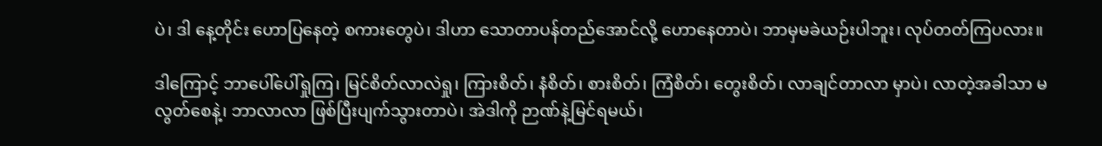ပဲ၊ ဒါ နေ့တိုင်း ဟောပြနေတဲ့ စကားတွေပဲ၊ ဒါဟာ သောတာပန်တည်အောင်လို့ ဟောနေတာပဲ၊ ဘာမှမခဲယဉ်းပါဘူး၊ လုပ်တတ်ကြပလား။

ဒါကြောင့် ဘာပေါ်ပေါ်ရှုကြ၊ မြင်စိတ်လာလဲရှု၊ ကြားစိတ်၊ နံစိတ်၊ စားစိတ်၊ ကြံစိတ်၊ တွေးစိတ်၊ လာချင်တာလာ မှာပဲ၊ လာတဲ့အခါသာ မလွတ်စေနဲ့၊ ဘာလာလာ ဖြစ်ပြီးပျက်သွားတာပဲ၊ အဲဒါကို ဉာဏ်နဲ့မြင်ရမယ်၊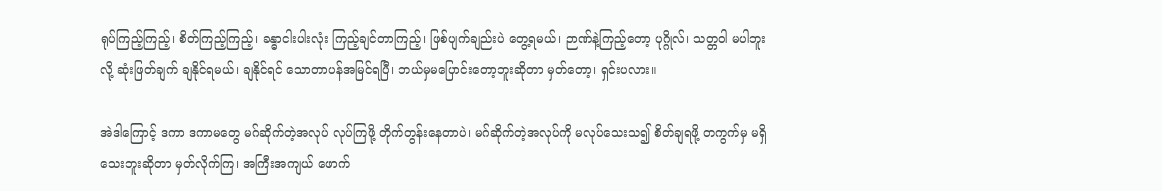ရုပ်ကြည့်ကြည့်၊ စိတ်ကြည့်ကြည့်၊ ခန္ဓာငါးပါးလုံး ကြည့်ချင်တာကြည့်၊ ဖြစ်ပျက်ချည်းပဲ တွေ့ရမယ်၊ ဉာဏ်နဲ့ကြည့်တော့ ပုဂ္ဂိုလ်၊ သတ္တဝါ မပါဘူးလို့ ဆုံးဖြတ်ချက် ချနိုင်ရမယ်၊ ချနိုင်ရင် သောတာပန်အမြင်ရပြီ၊ ဘယ်မှမပြောင်းတော့ဘူးဆိုတာ မှတ်တော့၊ ရှင်းပလား။

အဲဒါကြောင့် ဒကာ ဒကာမတွေ မဂ်ဆိုက်တဲ့အလုပ် လုပ်ကြဖို့ တိုက်တွန်းနေတာပဲ၊ မဂ်ဆိုက်တဲ့အလုပ်ကို မလုပ်သေးသ၍ စိတ်ချရဖို့ တကွက်မှ မရှိသေးဘူးဆိုတာ မှတ်လိုက်ကြ၊ အကြီးအကျယ် ဖောက်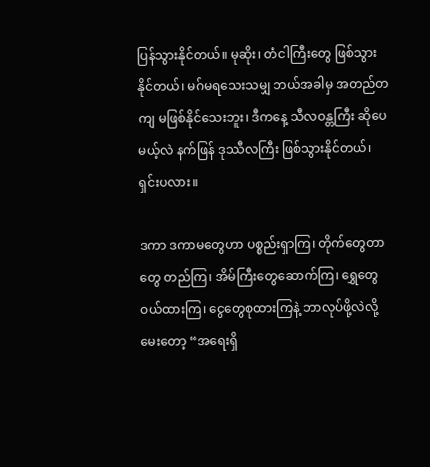ပြန်သွားနိုင်တယ်။ မုဆိုး၊ တံငါကြီးတွေ ဖြစ်သွားနိုင်တယ်၊ မဂ်မရသေးသမျှ ဘယ်အခါမှ အတည်တကျ မဖြစ်နိုင်သေးဘူး၊ ဒီကနေ့ သီလဝန္တကြီး ဆိုပေမယ့်လဲ နက်ဖြန် ဒုဿီလကြီး ဖြစ်သွားနိုင်တယ်၊ ရှင်းပလား။

ဒကာ ဒကာမတွေဟာ ပစ္စည်းရှာကြ၊ တိုက်တွေတာတွေ တည်ကြ၊ အိမ်ကြီးတွေဆောက်ကြ၊ ရွှေတွေဝယ်ထားကြ၊ ငွေတွေစုထားကြနဲ့ ဘာလုပ်ဖို့လဲလို့မေးတော့ “အရေးရှိ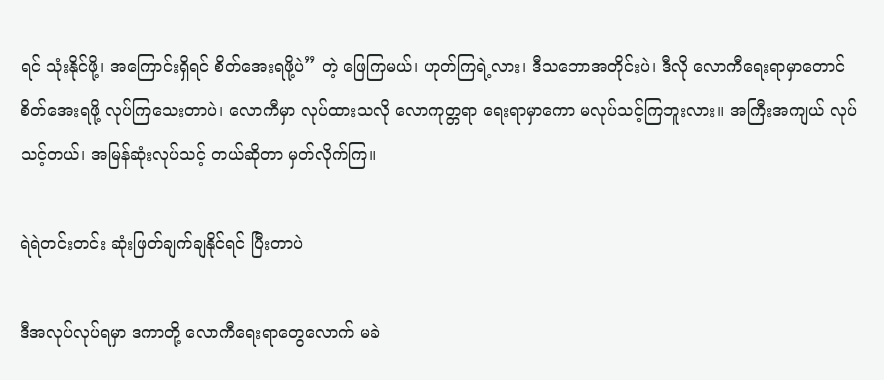ရင် သုံးနိုင်ဖို့၊ အကြောင်းရှိရင် စိတ်အေးရဖို့ပဲ” တဲ့ ဖြေကြမယ်၊ ဟုတ်ကြရဲ့လား၊ ဒီသဘောအတိုင်းပဲ၊ ဒီလို လောကီရေးရာမှာတောင် စိတ်အေးရဖို့ လုပ်ကြသေးတာပဲ၊ လောကီမှာ လုပ်ထားသလို လောကုတ္တရာ ရေးရာမှာကော မလုပ်သင့်ကြဘူးလား။ အကြီးအကျယ် လုပ်သင့်တယ်၊ အမြန်ဆုံးလုပ်သင့် တယ်ဆိုတာ မှတ်လိုက်ကြ။

ရဲရဲတင်းတင်း ဆုံးဖြတ်ချက်ချနိုင်ရင် ပြီးတာပဲ

ဒီအလုပ်လုပ်ရမှာ ဒကာတို့ လောကီရေးရာတွေလောက် မခဲ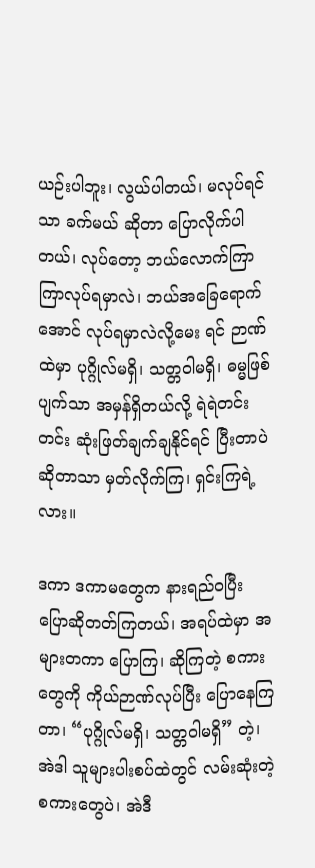ယဉ်းပါဘူး၊ လွယ်ပါတယ်၊ မလုပ်ရင်သာ ခက်မယ် ဆိုတာ ပြောလိုက်ပါတယ်၊ လုပ်တော့ ဘယ်လောက်ကြာကြာလုပ်ရမှာလဲ၊ ဘယ်အခြေရောက်အောင် လုပ်ရမှာလဲလို့မေး ရင် ဉာဏ်ထဲမှာ ပုဂ္ဂိုလ်မရှိ၊ သတ္တဝါမရှိ၊ ဓမ္မဖြစ်ပျက်သာ အမှန်ရှိတယ်လို့ ရဲရဲတင်းတင်း ဆုံးဖြတ်ချက်ချနိုင်ရင် ပြီးတာပဲဆိုတာသာ မှတ်လိုက်ကြ၊ ရှင်းကြရဲ့လား။

ဒကာ ဒကာမတွေက နားရည်ဝပြီး ပြောဆိုတတ်ကြတယ်၊ အရပ်ထဲမှာ အများတကာ ပြောကြ၊ ဆိုကြတဲ့ စကားတွေကို ကိုယ်ဉာဏ်လုပ်ပြီး ပြောနေကြတာ၊ “ပုဂ္ဂိုလ်မရှိ၊ သတ္တဝါမရှိ” တဲ့၊ အဲဒါ သူများပါးစပ်ထဲတွင် လမ်းဆုံးတဲ့ စကားတွေပဲ၊ အဲဒီ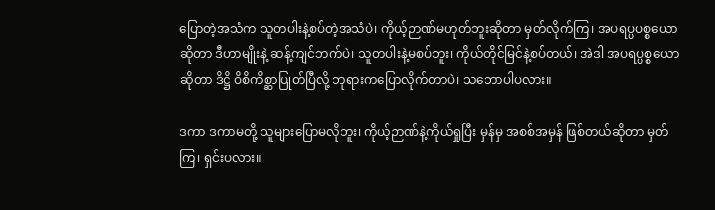ပြောတဲ့အသံက သူတပါးနဲ့စပ်တဲ့အသံပဲ၊ ကိုယ့်ဉာဏ်မဟုတ်ဘူးဆိုတာ မှတ်လိုက်ကြ၊ အပရပ္ပပစ္စယော ဆိုတာ ဒီဟာမျိုးနဲ့ ဆန့်ကျင်ဘက်ပဲ၊ သူတပါးနဲ့မစပ်ဘူး၊ ကိုယ်တိုင်မြင်နဲ့စပ်တယ်၊ အဲဒါ အပရပ္ပစ္စယောဆိုတာ ဒိဋ္ဌိ ဝိစိကိစ္ဆာပြုတ်ပြီလို့ ဘုရားကပြောလိုက်တာပဲ၊ သဘောပါပလား။

ဒကာ ဒကာမတို့ သူများပြောမလိုဘူး၊ ကိုယ့်ဉာဏ်နဲ့ကိုယ်ရှုပြီး မှန်မှ အစစ်အမှန် ဖြစ်တယ်ဆိုတာ မှတ်ကြ၊ ရှင်းပလား။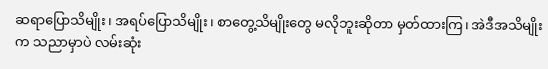ဆရာပြောသိမျိုး၊ အရပ်ပြောသိမျိုး၊ စာတွေ့သိမျိုးတွေ မလိုဘူးဆိုတာ မှတ်ထားကြ၊ အဲဒီအသိမျိုးက သညာမှာပဲ လမ်းဆုံး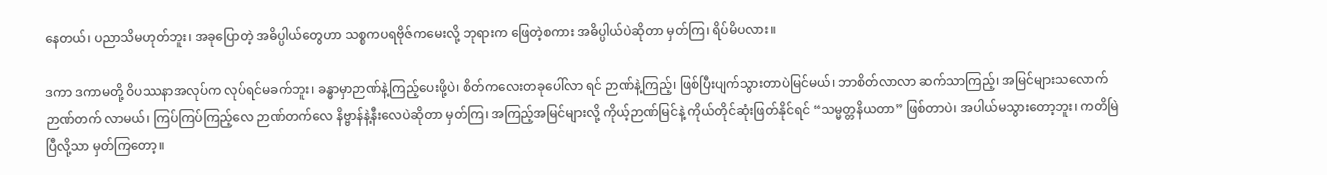နေတယ်၊ ပညာသိမဟုတ်ဘူး၊ အခုပြောတဲ့ အဓိပ္ပါယ်တွေဟာ သစ္စကပရဗိုဇ်ကမေးလို့ ဘုရားက ဖြေတဲ့စကား အဓိပ္ပါယ်ပဲဆိုတာ မှတ်ကြ၊ ရိပ်မိပလား။

ဒကာ ဒကာမတို့ ဝိပဿနာအလုပ်က လုပ်ရင်မခက်ဘူး၊ ခန္ဓာမှာဉာဏ်နဲ့ကြည့်ပေးဖို့ပဲ၊ စိတ်ကလေးတခုပေါ်လာ ရင် ဉာဏ်နဲ့ကြည့်၊ ဖြစ်ပြီးပျက်သွားတာပဲမြင်မယ်၊ ဘာစိတ်လာလာ ဆက်သာကြည့်၊ အမြင်များသလောက် ဉာဏ်တက် လာမယ်၊ ကြပ်ကြပ်ကြည့်လေ ဉာဏ်တက်လေ နိဗ္ဗာန်နဲ့နီးလေပဲဆိုတာ မှတ်ကြ၊ အကြည့်အမြင်များလို့ ကိုယ့်ဉာဏ်မြင်နဲ့ ကိုယ်တိုင်ဆုံးဖြတ်နိုင်ရင် “သမ္မတ္တနိယတာ” ဖြစ်တာပဲ၊ အပါယ်မသွားတော့ဘူး၊ ကတိမြဲပြီလို့သာ မှတ်ကြတော့။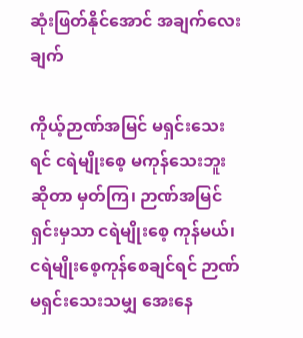ဆုံးဖြတ်နိုင်အောင် အချက်လေးချက်

ကိုယ့်ဉာဏ်အမြင် မရှင်းသေးရင် ငရဲမျိုးစေ့ မကုန်သေးဘူးဆိုတာ မှတ်ကြ၊ ဉာဏ်အမြင်ရှင်းမှသာ ငရဲမျိုးစေ့ ကုန်မယ်၊ ငရဲမျိုးစေ့ကုန်စေချင်ရင် ဉာဏ်မရှင်းသေးသမျှ အေးနေ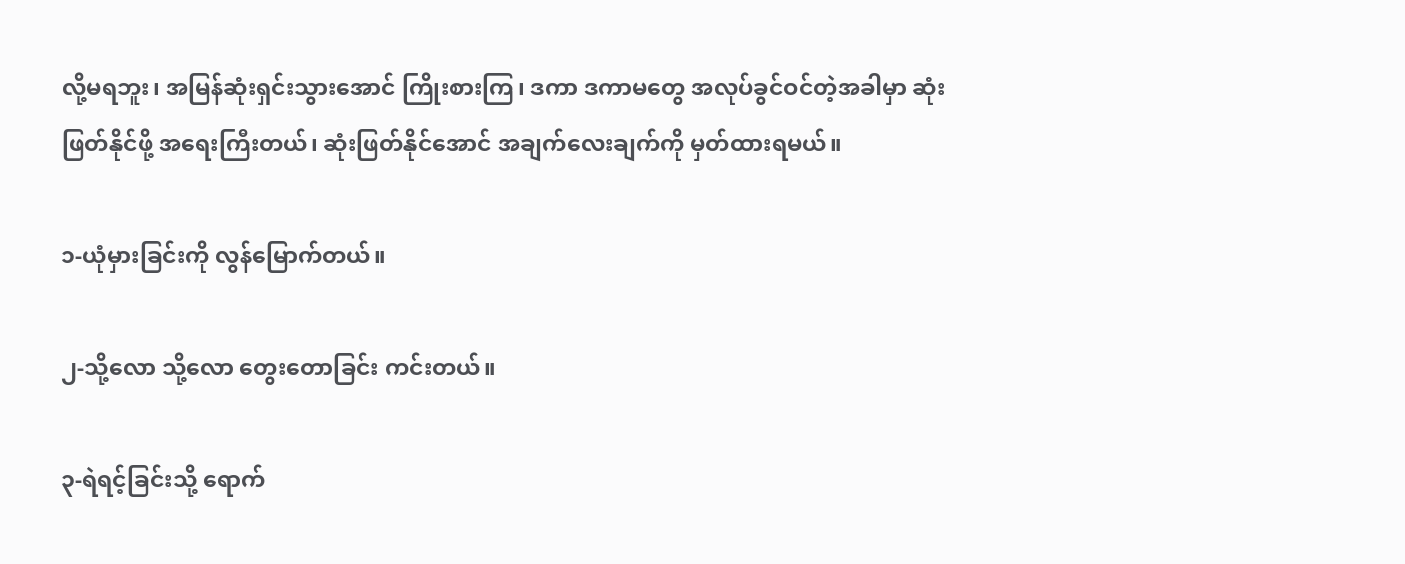လို့မရဘူး၊ အမြန်ဆုံးရှင်းသွားအောင် ကြိုးစားကြ၊ ဒကာ ဒကာမတွေ အလုပ်ခွင်ဝင်တဲ့အခါမှာ ဆုံးဖြတ်နိုင်ဖို့ အရေးကြီးတယ်၊ ဆုံးဖြတ်နိုင်အောင် အချက်လေးချက်ကို မှတ်ထားရမယ်။

၁-ယုံမှားခြင်းကို လွန်မြောက်တယ်။

၂-သို့လော သို့လော တွေးတောခြင်း ကင်းတယ်။

၃-ရဲရင့်ခြင်းသို့ ရောက်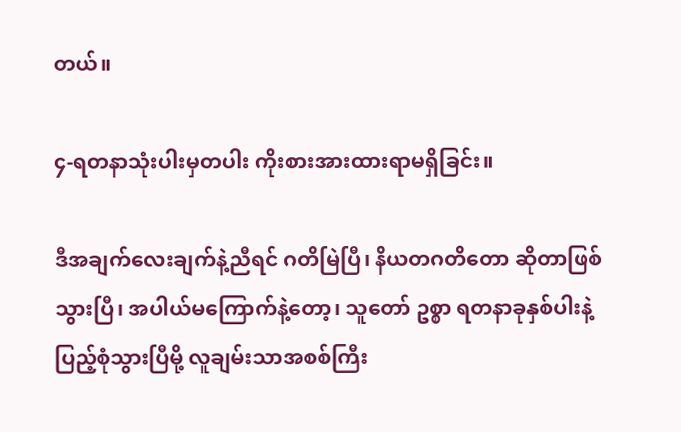တယ်။

၄-ရတနာသုံးပါးမှတပါး ကိုးစားအားထားရာမရှိခြင်း။

ဒီအချက်လေးချက်နဲ့ညီရင် ဂတိမြဲပြီ၊ နိယတဂတိတော ဆိုတာဖြစ်သွားပြီ၊ အပါယ်မကြောက်နဲ့တော့၊ သူတော် ဥစ္စာ ရတနာခုနှစ်ပါးနဲ့ ပြည့်စုံသွားပြီမို့ လူချမ်းသာအစစ်ကြီး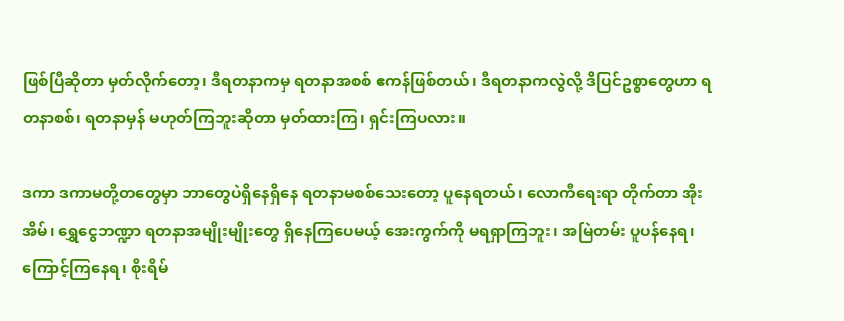ဖြစ်ပြီဆိုတာ မှတ်လိုက်တော့၊ ဒီရတနာကမှ ရတနာအစစ် ဧကန်ဖြစ်တယ်၊ ဒီရတနာကလွဲလို့ ဒိပြင်ဥစ္စာတွေဟာ ရတနာစစ်၊ ရတနာမှန် မဟုတ်ကြဘူးဆိုတာ မှတ်ထားကြ၊ ရှင်းကြပလား။

ဒကာ ဒကာမတို့တတွေမှာ ဘာတွေပဲရှိနေရှိနေ ရတနာမစစ်သေးတော့ ပူနေရတယ်၊ လောကီရေးရာ တိုက်တာ အိုးအိမ်၊ ရွှေငွေဘဏ္ဍာ ရတနာအမျိုးမျိုးတွေ ရှိနေကြပေမယ့် အေးကွက်ကို မရရှာကြဘူး၊ အမြဲတမ်း ပူပန်နေရ၊ ကြောင့်ကြနေရ၊ စိုးရိမ်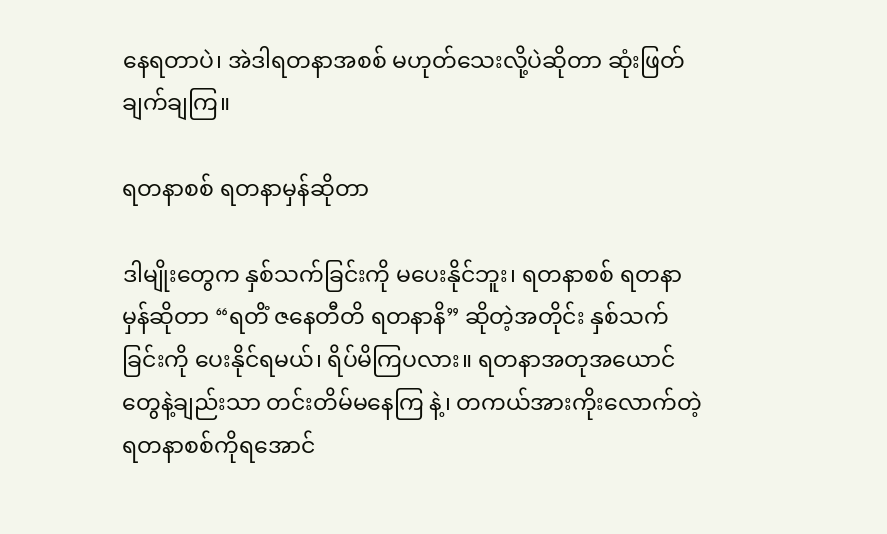နေရတာပဲ၊ အဲဒါရတနာအစစ် မဟုတ်သေးလို့ပဲဆိုတာ ဆုံးဖြတ်ချက်ချကြ။

ရတနာစစ် ရတနာမှန်ဆိုတာ

ဒါမျိုးတွေက နှစ်သက်ခြင်းကို မပေးနိုင်ဘူး၊ ရတနာစစ် ရတနာမှန်ဆိုတာ “ရတိံ ဇနေတီတိ ရတနာနိ” ဆိုတဲ့အတိုင်း နှစ်သက်ခြင်းကို ပေးနိုင်ရမယ်၊ ရိပ်မိကြပလား။ ရတနာအတုအယောင်တွေနဲ့ချည်းသာ တင်းတိမ်မနေကြ နဲ့၊ တကယ်အားကိုးလောက်တဲ့ ရတနာစစ်ကိုရအောင်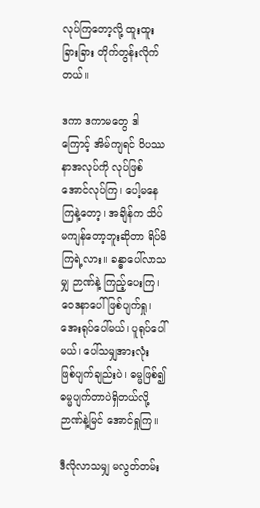လုပ်ကြတော့လို့ ထူးထူးခြားခြား တိုက်တွန်းလိုက်တယ်။

ဒကာ ဒကာမတွေ ဒါကြောင့် အိမ်ကျရင် ဝိပဿနာအလုပ်ကို လုပ်ဖြစ်အောင်လုပ်ကြ၊ ပေါ့မနေကြနဲ့တော့၊ အချိန်က သိပ်မကျန်တော့ဘူးဆိုတာ ရိပ်မိကြရဲ့လား။ ခန္ဓာပေါ်လာသမျှ ဉာဏ်နဲ့ ကြည့်ပေးကြ၊ ဝေဒနာပေါ် ဖြစ်ပျက်ရှု၊ အေးရုပ်ပေါ်မယ်၊ ပူရုပ်ပေါ်မယ်၊ ပေါ်သမျှအားလုံး ဖြစ်ပျက်ချည်းပဲ၊ ဓမ္မဖြစ်၍ ဓမ္မပျက်တာပဲရှိတယ်လို့ ဉာဏ်နဲ့မြင် အောင်ရှုကြ။

ဒီလိုလာသမျှ မလွတ်တမ်း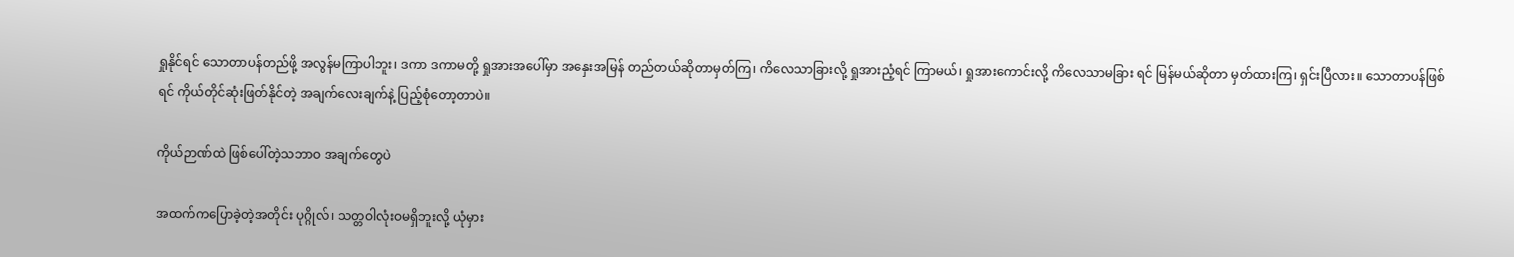ရှုနိုင်ရင် သောတာပန်တည်ဖို့ အလွန်မကြာပါဘူး၊ ဒကာ ဒကာမတို့ ရှုအားအပေါ်မှာ အနှေးအမြန် တည်တယ်ဆိုတာမှတ်ကြ၊ ကိလေသာခြားလို့ ရှုအားညံ့ရင် ကြာမယ်၊ ရှုအားကောင်းလို့ ကိလေသာမခြား ရင် မြန်မယ်ဆိုတာ မှတ်ထားကြ၊ ရှင်းပြီလား။ သောတာပန်ဖြစ်ရင် ကိုယ်တိုင်ဆုံးဖြတ်နိုင်တဲ့ အချက်လေးချက်နဲ့ ပြည့်စုံတော့တာပဲ။

ကိုယ်ဉာဏ်ထဲ ဖြစ်ပေါ်တဲ့သဘာဝ အချက်တွေပဲ

အထက်ကပြောခဲ့တဲ့အတိုင်း ပုဂ္ဂိုလ်၊ သတ္တဝါလုံးဝမရှိဘူးလို့ ယုံမှား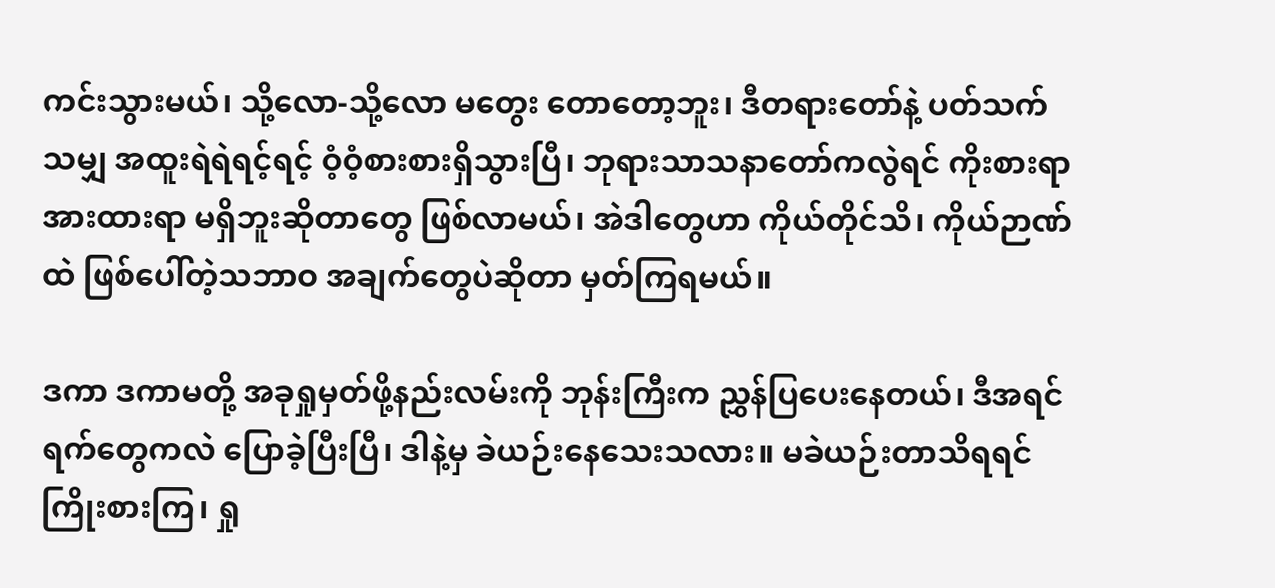ကင်းသွားမယ်၊ သို့လော-သို့လော မတွေး တောတော့ဘူး၊ ဒီတရားတော်နဲ့ ပတ်သက်သမျှ အထူးရဲရဲရင့်ရင့် ဝံ့ဝံ့စားစားရှိသွားပြီ၊ ဘုရားသာသနာတော်ကလွဲရင် ကိုးစားရာ အားထားရာ မရှိဘူးဆိုတာတွေ ဖြစ်လာမယ်၊ အဲဒါတွေဟာ ကိုယ်တိုင်သိ၊ ကိုယ်ဉာဏ်ထဲ ဖြစ်ပေါ်တဲ့သဘာဝ အချက်တွေပဲဆိုတာ မှတ်ကြရမယ်။

ဒကာ ဒကာမတို့ အခုရှုမှတ်ဖို့နည်းလမ်းကို ဘုန်းကြီးက ညွှန်ပြပေးနေတယ်၊ ဒီအရင်ရက်တွေကလဲ ပြောခဲ့ပြီးပြီ၊ ဒါနဲ့မှ ခဲယဉ်းနေသေးသလား။ မခဲယဉ်းတာသိရရင် ကြိုးစားကြ၊ ရှု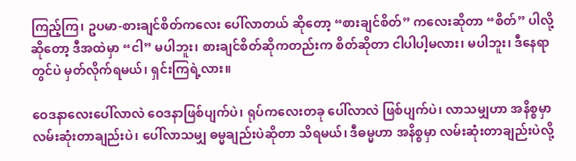ကြည့်ကြ၊ ဥပမာ-စားချင်စိတ်ကလေး ပေါ်လာတယ် ဆိုတော့ “စားချင်စိတ်” ကလေးဆိုတာ “စိတ်” ပါလို့ဆိုတော့ ဒီအထဲမှာ “ငါ” မပါဘူး၊ စားချင်စိတ်ဆိုကတည်းက စိတ်ဆိုတာ ငါပါပါ့မလား၊ မပါဘူး၊ ဒီနေရာတွင်ပဲ မှတ်လိုက်ရမယ်၊ ရှင်းကြရဲ့လား။

ဝေဒနာလေးပေါ်လာလဲ ဝေဒနာဖြစ်ပျက်ပဲ၊ ရုပ်ကလေးတခု ပေါ်လာလဲ ဖြစ်ပျက်ပဲ၊ လာသမျှဟာ အနိစ္စမှာ လမ်းဆုံးတာချည်းပဲ၊ ပေါ်လာသမျှ ဓမ္မချည်းပဲဆိုတာ သိရမယ်၊ ဒီဓမ္မဟာ အနိစ္စမှာ လမ်းဆုံးတာချည်းပဲလို့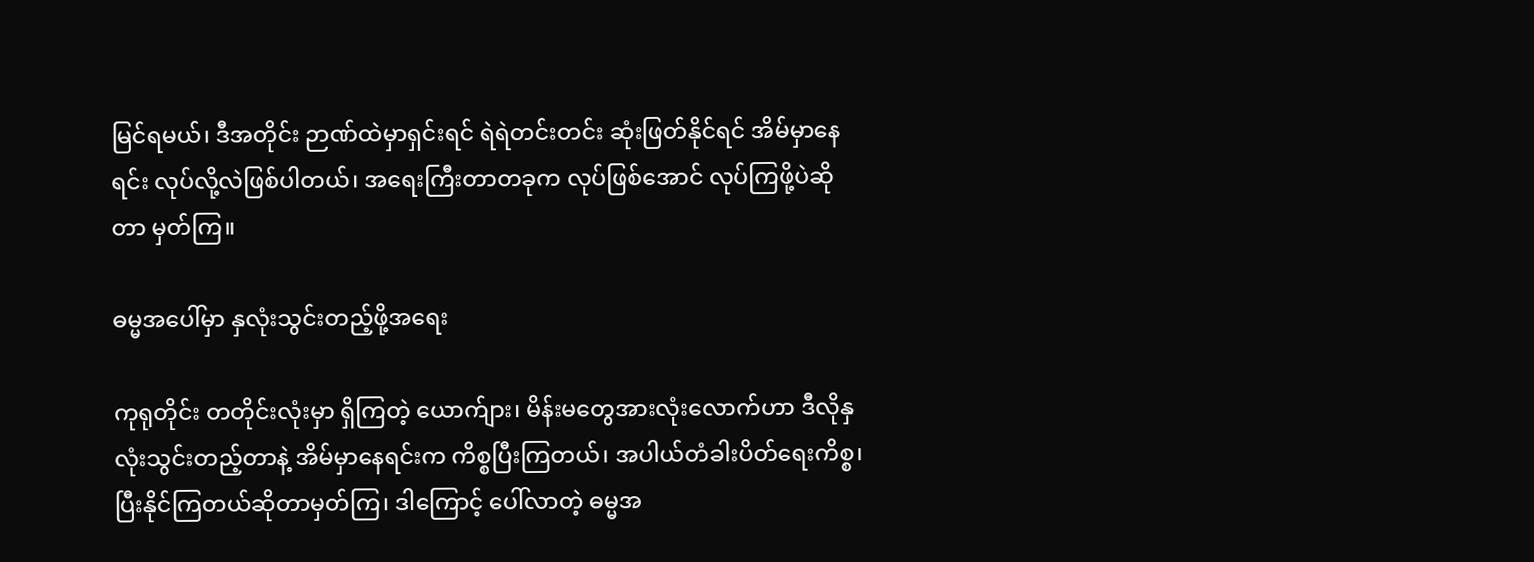မြင်ရမယ်၊ ဒီအတိုင်း ဉာဏ်ထဲမှာရှင်းရင် ရဲရဲတင်းတင်း ဆုံးဖြတ်နိုင်ရင် အိမ်မှာနေရင်း လုပ်လို့လဲဖြစ်ပါတယ်၊ အရေးကြီးတာတခုက လုပ်ဖြစ်အောင် လုပ်ကြဖို့ပဲဆိုတာ မှတ်ကြ။

ဓမ္မအပေါ်မှာ နှလုံးသွင်းတည့်ဖို့အရေး

ကုရုတိုင်း တတိုင်းလုံးမှာ ရှိကြတဲ့ ယောက်ျား၊ မိန်းမတွေအားလုံးလောက်ဟာ ဒီလိုနှလုံးသွင်းတည့်တာနဲ့ အိမ်မှာနေရင်းက ကိစ္စပြီးကြတယ်၊ အပါယ်တံခါးပိတ်ရေးကိစ္စ၊ ပြီးနိုင်ကြတယ်ဆိုတာမှတ်ကြ၊ ဒါကြောင့် ပေါ်လာတဲ့ ဓမ္မအ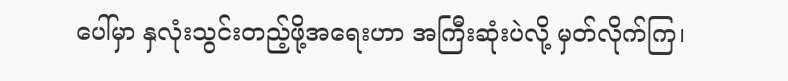ပေါ်မှာ နှလုံးသွင်းတည့်ဖို့အရေးဟာ အကြီးဆုံးပဲလို့ မှတ်လိုက်ကြ၊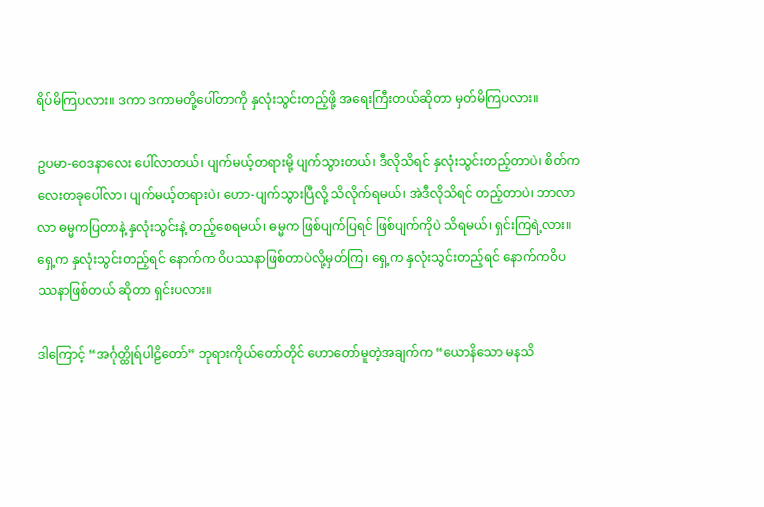ရိပ်မိကြပလား။ ဒကာ ဒကာမတို့ပေါ်တာကို နှလုံးသွင်းတည့်ဖို့ အရေးကြီးတယ်ဆိုတာ မှတ်မိကြပလား။

ဥပမာ-ဝေဒနာလေး ပေါ်လာတယ်၊ ပျက်မယ့်တရားမို့ ပျက်သွားတယ်၊ ဒီလိုသိရင် နှလုံးသွင်းတည့်တာပဲ၊ စိတ်ကလေးတခုပေါ်လာ၊ ပျက်မယ့်တရားပဲ၊ ဟော-ပျက်သွားပြီလို့ သိလိုက်ရမယ်၊ အဲဒီလိုသိရင် တည့်တာပဲ၊ ဘာလာလာ ဓမ္မကပြတာနဲ့ နှလုံးသွင်းနဲ့ တည့်စေရမယ်၊ ဓမ္မက ဖြစ်ပျက်ပြရင် ဖြစ်ပျက်ကိုပဲ သိရမယ်၊ ရှင်းကြရဲ့လား။ ရှေ့က နှလုံးသွင်းတည့်ရင် နောက်က ဝိပဿနာဖြစ်တာပဲလို့မှတ်ကြ၊ ရှေ့က နှလုံးသွင်းတည့်ရင် နောက်ကဝိပဿနာဖြစ်တယ် ဆိုတာ ရှင်းပလား။

ဒါကြောင့် “အင်္ဂုတ္ထိုရ်ပါဠိတော်” ဘုရားကိုယ်တော်တိုင် ဟောတော်မူတဲ့အချက်က “ယောနိသော မနသိ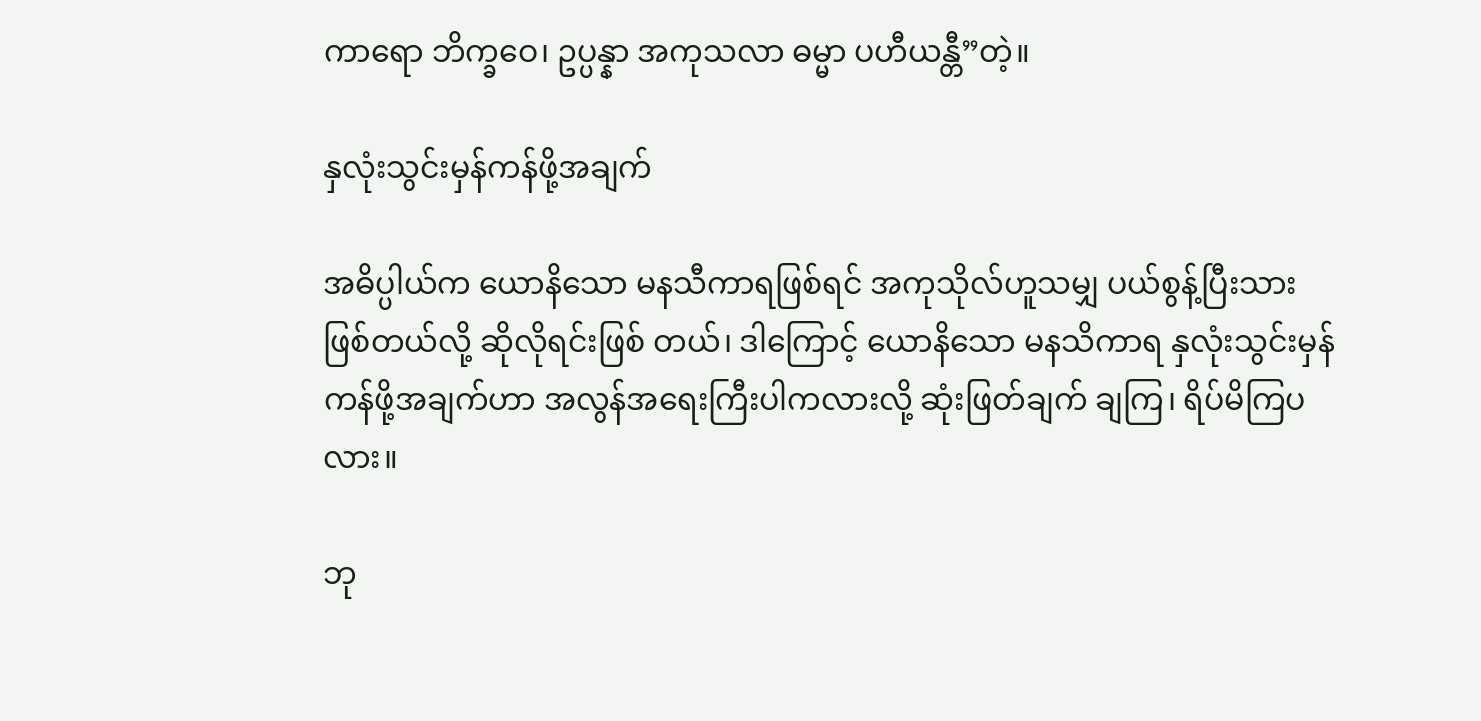ကာရော ဘိက္ခဝေ၊ ဥပ္ပန္နာ အကုသလာ ဓမ္မာ ပဟီယန္တီ”တဲ့။

နှလုံးသွင်းမှန်ကန်ဖို့အချက်

အဓိပ္ပါယ်က ယောနိသော မနသီကာရဖြစ်ရင် အကုသိုလ်ဟူသမျှ ပယ်စွန့်ပြီးသားဖြစ်တယ်လို့ ဆိုလိုရင်းဖြစ် တယ်၊ ဒါကြောင့် ယောနိသော မနသိကာရ နှလုံးသွင်းမှန်ကန်ဖို့အချက်ဟာ အလွန်အရေးကြီးပါကလားလို့ ဆုံးဖြတ်ချက် ချကြ၊ ရိပ်မိကြပလား။

ဘု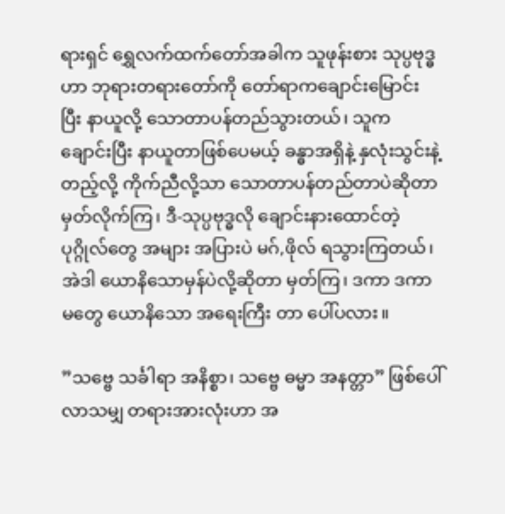ရားရှင် ရွှေလက်ထက်တော်အခါက သူဖုန်းစား သုပ္ပဗုဒ္ဓဟာ ဘုရားတရားတော်ကို တော်ရာကချောင်းမြောင်း ပြီး နာယူလို့ သောတာပန်တည်သွားတယ်၊ သူက ချောင်းပြီး နာယူတာဖြစ်ပေမယ့် ခန္ဓာအရှိနဲ့ နှလုံးသွင်းနဲ့တည့်လို့ ကိုက်ညီလို့သာ သောတာပန်တည်တာပဲဆိုတာ မှတ်လိုက်ကြ၊ ဒီ-သုပ္ပဗုဒ္ဓလို ချောင်းနားထောင်တဲ့ ပုဂ္ဂိုလ်တွေ အများ အပြားပဲ မဂ်,ဖိုလ် ရသွားကြတယ်၊ အဲဒါ ယောနိသောမှန်ပဲလို့ဆိုတာ မှတ်ကြ၊ ဒကာ ဒကာမတွေ ယောနိသော အရေးကြီး တာ ပေါ်ပလား။

”သဗ္ဗေ သင်္ခါရာ အနိစ္စာ၊ သဗ္ဗေ ဓမ္မာ အနတ္တာ” ဖြစ်ပေါ်လာသမျှ တရားအားလုံးဟာ အ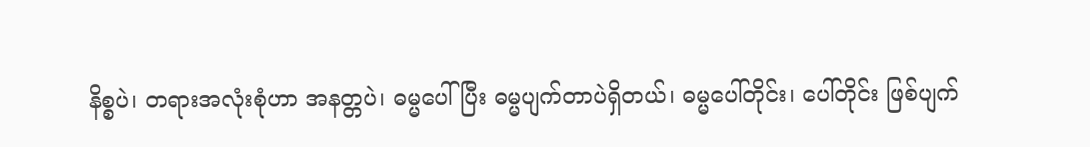နိစ္စပဲ၊ တရားအလုံးစုံဟာ အနတ္တပဲ၊ ဓမ္မပေါ်ပြီး ဓမ္မပျက်တာပဲရှိတယ်၊ ဓမ္မပေါ်တိုင်း၊ ပေါ်တိုင်း ဖြစ်ပျက်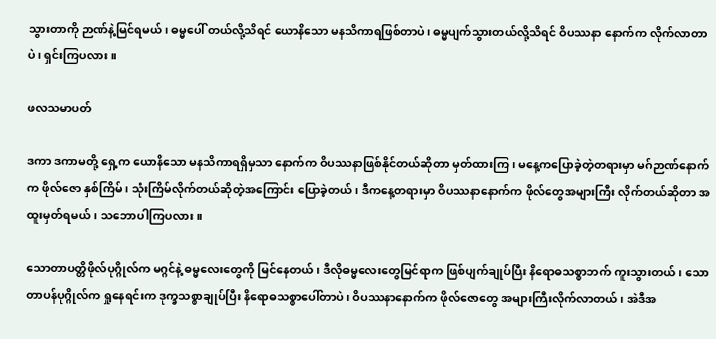သွားတာကို ဉာဏ်နဲ့မြင်ရမယ်၊ ဓမ္မပေါ် တယ်လို့သိရင် ယောနိသော မနသိကာရဖြစ်တာပဲ၊ ဓမ္မပျက်သွားတယ်လို့သိရင် ဝိပဿနာ နောက်က လိုက်လာတာပဲ၊ ရှင်းကြပလား။

ဖလသမာပတ်

ဒကာ ဒကာမတို့ ရှေ့က ယောနိသော မနသိကာရရှိမှသာ နောက်က ဝိပဿနာဖြစ်နိုင်တယ်ဆိုတာ မှတ်ထားကြ၊ မနေ့ကပြောခဲ့တဲ့တရားမှာ မဂ်ဉာဏ်နောက်က ဖိုလ်ဇော နှစ်ကြိမ်၊ သုံးကြိမ်လိုက်တယ်ဆိုတဲ့အကြောင်း ပြောခဲ့တယ်၊ ဒီကနေ့တရားမှာ ဝိပဿနာနောက်က ဖိုလ်တွေအများကြီး လိုက်တယ်ဆိုတာ အထူးမှတ်ရမယ်၊ သဘောပါကြပလား။

သောတာပတ္တိဖိုလ်ပုဂ္ဂိုလ်က မဂ္ဂင်နဲ့ ဓမ္မလေးတွေကို မြင်နေတယ်၊ ဒီလိုဓမ္မလေးတွေမြင်ရာက ဖြစ်ပျက်ချုပ်ပြီး နိရောဓသစ္စာဘက် ကူးသွားတယ်၊ သောတာပန်ပုဂ္ဂိုလ်က ရှုနေရင်းက ဒုက္ခသစ္စာချုပ်ပြီး နိရောဓသစ္စာပေါ်တာပဲ၊ ဝိပဿနာနောက်က ဖိုလ်ဇောတွေ အများကြီးလိုက်လာတယ်၊ အဲဒီအ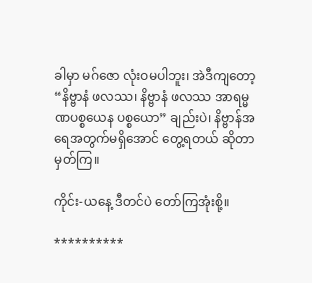ခါမှာ မဂ်ဇော လုံးဝမပါဘူး၊ အဲဒီကျတော့ “နိဗ္ဗာနံ ဖလဿ၊ နိဗ္ဗာနံ ဖလဿ အာရမ္မဏပစ္စယေန ပစ္စယော” ချည်းပဲ၊ နိဗ္ဗာန်အရေအတွက်မရှိအောင် တွေ့ရတယ် ဆိုတာမှတ်ကြ။

ကိုင်း-ယနေ့ ဒီတင်ပဲ တော်ကြအုံးစို့။

**********